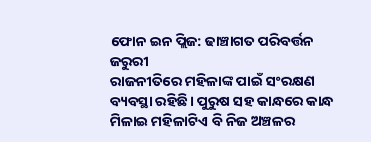ଫୋନ ଇନ ପ୍ଲିଜ: ଢାଞ୍ଚାଗତ ପରିବର୍ତ୍ତନ ଜରୁରୀ
ରାଜନୀତିରେ ମହିଳାଙ୍କ ପାଇଁ ସଂରକ୍ଷଣ ବ୍ୟବସ୍ଥା ରହିଛି। ପୁରୁଷ ସହ କାନ୍ଧରେ କାନ୍ଧ ମିଳାଇ ମହିଳାଟିଏ ବି ନିଜ ଅଞ୍ଚଳର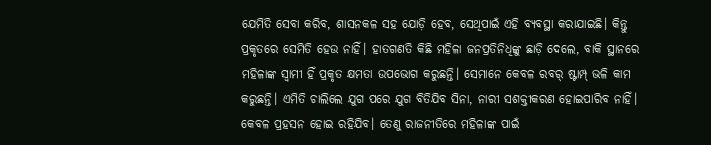ଯେମିତି ସେବା କରିବ, ଶାସନକଳ ସହ ଯୋଡ଼ି ହେବ, ସେଥିପାଇଁ ଏହି ବ୍ୟବସ୍ଥା କରାଯାଇଛି। କିନ୍ତୁ ପ୍ରକୃତରେ ସେମିତି ହେଉ ନାହିଁ। ହାତଗଣତି କିଛି ମହିଳା ଜନପ୍ରତିନିଧିଙ୍କୁ ଛାଡ଼ି ଦେଲେ, ବାକି ସ୍ଥାନରେ ମହିଳାଙ୍କ ସ୍ବାମୀ ହିଁ ପ୍ରକୃତ କ୍ଷମତା ଉପଭୋଗ କରୁଛନ୍ତି। ସେମାନେ କେବଳ ରବର୍ ଷ୍ଟାମ୍ପ୍ ଭଳି କାମ କରୁଛନ୍ତି। ଏମିତି ଚାଲିଲେ ଯୁଗ ପରେ ଯୁଗ ବିତିଯିବ ସିନା, ନାରୀ ସଶକ୍ତୀକରଣ ହୋଇପାରିବ ନାହିଁ। କେବଳ ପ୍ରହସନ ହୋଇ ରହିଯିବ। ତେଣୁ ରାଜନୀତିରେ ମହିଳାଙ୍କ ପାଇଁ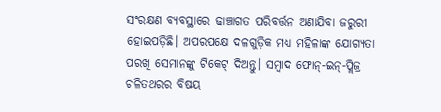ସଂରକ୍ଷଣ ବ୍ୟବସ୍ଥାରେ ଢାଞ୍ଚାଗତ ପରିବର୍ତ୍ତନ ଅଣାଯିବା ଜରୁରୀ ହୋଇପଡ଼ିଛି। ଅପରପକ୍ଷେ ଦଳଗୁଡ଼ିକ ମଧ୍ୟ ମହିଳାଙ୍କ ଯୋଗ୍ୟତା ପରଖି ସେମାନଙ୍କୁ ଟିକେଟ୍ ଦିଅନ୍ତୁ। ସମ୍ବାଦ ଫୋନ୍-ଇନ୍-ପ୍ଲିଜ୍ର ଚଳିତଥରର ବିଷୟ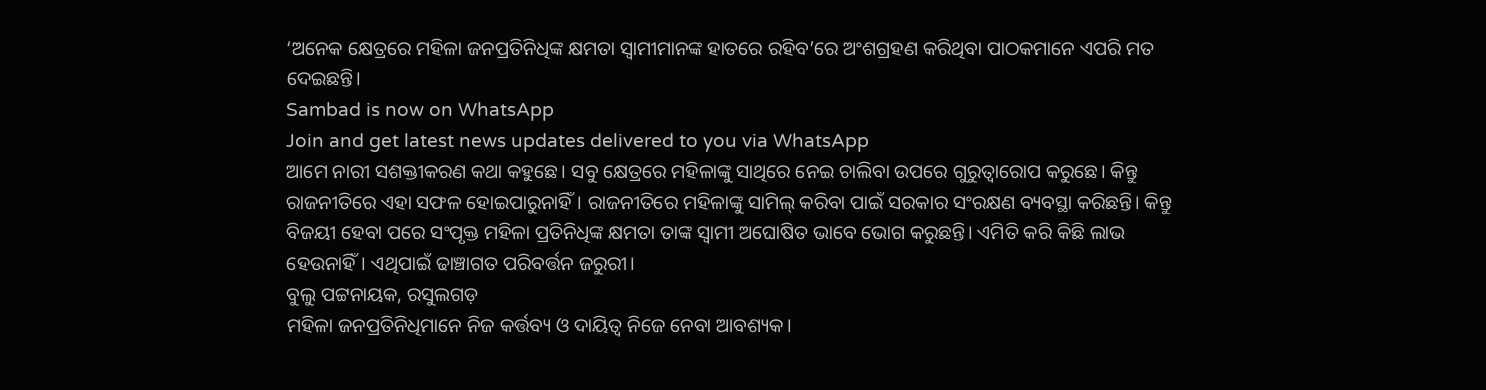‘ଅନେକ କ୍ଷେତ୍ରରେ ମହିଳା ଜନପ୍ରତିନିଧିଙ୍କ କ୍ଷମତା ସ୍ବାମୀମାନଙ୍କ ହାତରେ ରହିବ’ରେ ଅଂଶଗ୍ରହଣ କରିଥିବା ପାଠକମାନେ ଏପରି ମତ ଦେଇଛନ୍ତି।
Sambad is now on WhatsApp
Join and get latest news updates delivered to you via WhatsApp
ଆମେ ନାରୀ ସଶକ୍ତୀକରଣ କଥା କହୁଛେ। ସବୁ କ୍ଷେତ୍ରରେ ମହିଳାଙ୍କୁ ସାଥିରେ ନେଇ ଚାଲିବା ଉପରେ ଗୁରୁତ୍ବାରୋପ କରୁଛେ। କିନ୍ତୁ ରାଜନୀତିରେ ଏହା ସଫଳ ହୋଇପାରୁନାହିଁ। ରାଜନୀତିରେ ମହିଳାଙ୍କୁ ସାମିଲ୍ କରିବା ପାଇଁ ସରକାର ସଂରକ୍ଷଣ ବ୍ୟବସ୍ଥା କରିଛନ୍ତି। କିନ୍ତୁ ବିଜୟୀ ହେବା ପରେ ସଂପୃକ୍ତ ମହିଳା ପ୍ରତିନିଧିଙ୍କ କ୍ଷମତା ତାଙ୍କ ସ୍ବାମୀ ଅଘୋଷିତ ଭାବେ ଭୋଗ କରୁଛନ୍ତି। ଏମିତି କରି କିଛି ଲାଭ ହେଉନାହିଁ। ଏଥିପାଇଁ ଢାଞ୍ଚାଗତ ପରିବର୍ତ୍ତନ ଜରୁରୀ।
ବୁଲୁ ପଟ୍ଟନାୟକ, ରସୁଲଗଡ଼
ମହିଳା ଜନପ୍ରତିନିଧିମାନେ ନିଜ କର୍ତ୍ତବ୍ୟ ଓ ଦାୟିତ୍ୱ ନିଜେ ନେବା ଆବଶ୍ୟକ।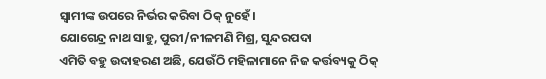ସ୍ବାମୀଙ୍କ ଉପରେ ନିର୍ଭର କରିବା ଠିକ୍ ନୁହେଁ।
ଯୋଗେନ୍ଦ୍ର ନାଥ ସାହୁ, ପୁରୀ/ନୀଳମଣି ମିଶ୍ର, ସୁନ୍ଦରପଦା
ଏମିତି ବହୁ ଉଦାହରଣ ଅଛି, ଯେଉଁଠି ମହିଳାମାନେ ନିଜ କର୍ତ୍ତବ୍ୟକୁ ଠିକ୍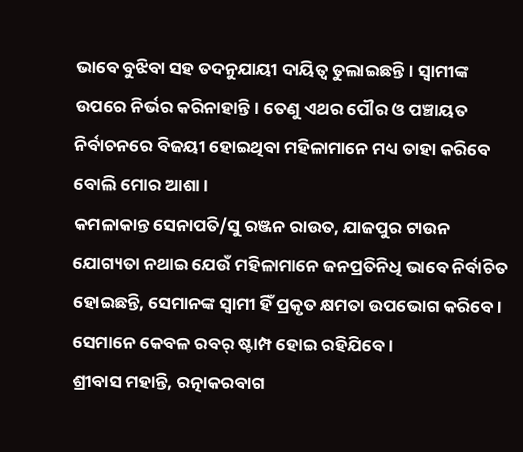ଭାବେ ବୁଝିବା ସହ ତଦନୁଯାୟୀ ଦାୟିତ୍ବ ତୁଲାଇଛନ୍ତି। ସ୍ବାମୀଙ୍କ ଉପରେ ନିର୍ଭର କରିନାହାନ୍ତି। ତେଣୁ ଏଥର ପୌର ଓ ପଞ୍ଚାୟତ ନିର୍ବାଚନରେ ବିଜୟୀ ହୋଇଥିବା ମହିଳାମାନେ ମଧ୍ୟ ତାହା କରିବେ ବୋଲି ମୋର ଆଶା।
କମଳାକାନ୍ତ ସେନାପତି/ସୁ ରଞ୍ଜନ ରାଉତ, ଯାଜପୁର ଟାଉନ
ଯୋଗ୍ୟତା ନଥାଇ ଯେଉଁ ମହିଳାମାନେ ଜନପ୍ରତିନିଧି ଭାବେ ନିର୍ବାଚିତ ହୋଇଛନ୍ତି, ସେମାନଙ୍କ ସ୍ବାମୀ ହିଁ ପ୍ରକୃତ କ୍ଷମତା ଉପଭୋଗ କରିବେ। ସେମାନେ କେବଳ ରବର୍ ଷ୍ଟାମ୍ପ ହୋଇ ରହିଯିବେ।
ଶ୍ରୀବାସ ମହାନ୍ତି, ରତ୍ନାକରବାଗ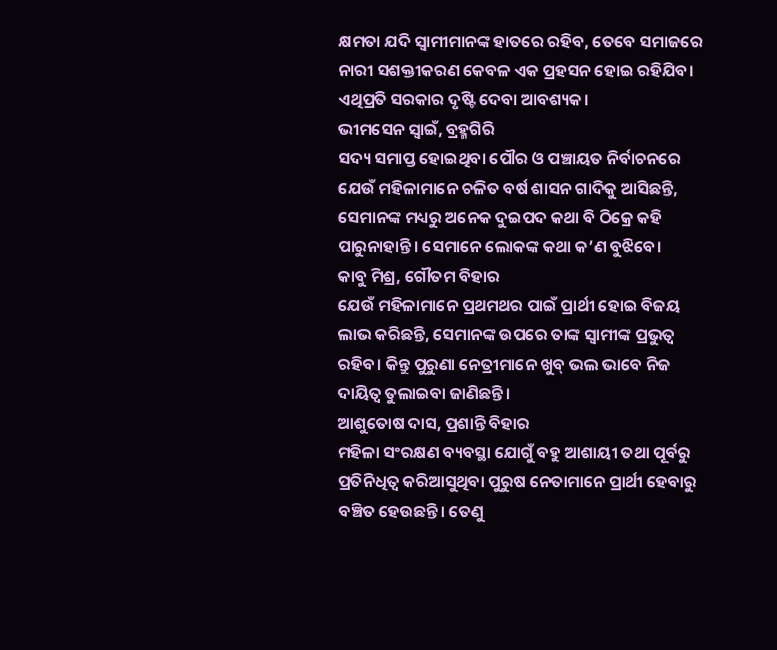କ୍ଷମତା ଯଦି ସ୍ବାମୀମାନଙ୍କ ହାତରେ ରହିବ, ତେବେ ସମାଜରେ ନାରୀ ସଶକ୍ତୀକରଣ କେବଳ ଏକ ପ୍ରହସନ ହୋଇ ରହିଯିବ। ଏଥିପ୍ରତି ସରକାର ଦୃଷ୍ଟି ଦେବା ଆବଶ୍ୟକ।
ଭୀମସେନ ସ୍ବାଇଁ, ବ୍ରହ୍ମଗିରି
ସଦ୍ୟ ସମାପ୍ତ ହୋଇଥିବା ପୌର ଓ ପଞ୍ଚାୟତ ନିର୍ବାଚନରେ ଯେଉଁ ମହିଳାମାନେ ଚଳିତ ବର୍ଷ ଶାସନ ଗାଦିକୁ ଆସିଛନ୍ତି, ସେମାନଙ୍କ ମଧ୍ୟରୁ ଅନେକ ଦୁଇପଦ କଥା ବି ଠିକ୍ରେ କହି ପାରୁନାହାନ୍ତି। ସେମାନେ ଲୋକଙ୍କ କଥା କ’ଣ ବୁଝିବେ।
କାବୁ ମିଶ୍ର, ଗୌତମ ବିହାର
ଯେଉଁ ମହିଳାମାନେ ପ୍ରଥମଥର ପାଇଁ ପ୍ରାର୍ଥୀ ହୋଇ ବିଜୟ ଲାଭ କରିଛନ୍ତି, ସେମାନଙ୍କ ଉପରେ ତାଙ୍କ ସ୍ବାମୀଙ୍କ ପ୍ରଭୁତ୍ବ ରହିବ। କିନ୍ତୁ ପୁରୁଣା ନେତ୍ରୀମାନେ ଖୁବ୍ ଭଲ ଭାବେ ନିଜ ଦାୟିତ୍ବ ତୁଲାଇବା ଜାଣିଛନ୍ତି।
ଆଶୁତୋଷ ଦାସ, ପ୍ରଶାନ୍ତି ବିହାର
ମହିଳା ସଂରକ୍ଷଣ ବ୍ୟବସ୍ଥା ଯୋଗୁଁ ବହୁ ଆଶାୟୀ ତଥା ପୂର୍ବରୁ ପ୍ରତିନିଧିତ୍ବ କରିଆସୁଥିବା ପୁରୁଷ ନେତାମାନେ ପ୍ରାର୍ଥୀ ହେବାରୁ ବଞ୍ଚିତ ହେଉଛନ୍ତି। ତେଣୁ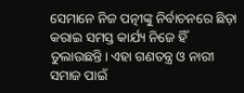ସେମାନେ ନିଜ ପତ୍ନୀଙ୍କୁ ନିର୍ବାଚନରେ ଛିଡ଼ା କରାଇ ସମସ୍ତ କାର୍ଯ୍ୟ ନିଜେ ହିଁ ତୁଲାଉଛନ୍ତି। ଏହା ଗଣତନ୍ତ୍ର ଓ ନାରୀ ସମାଜ ପାଇଁ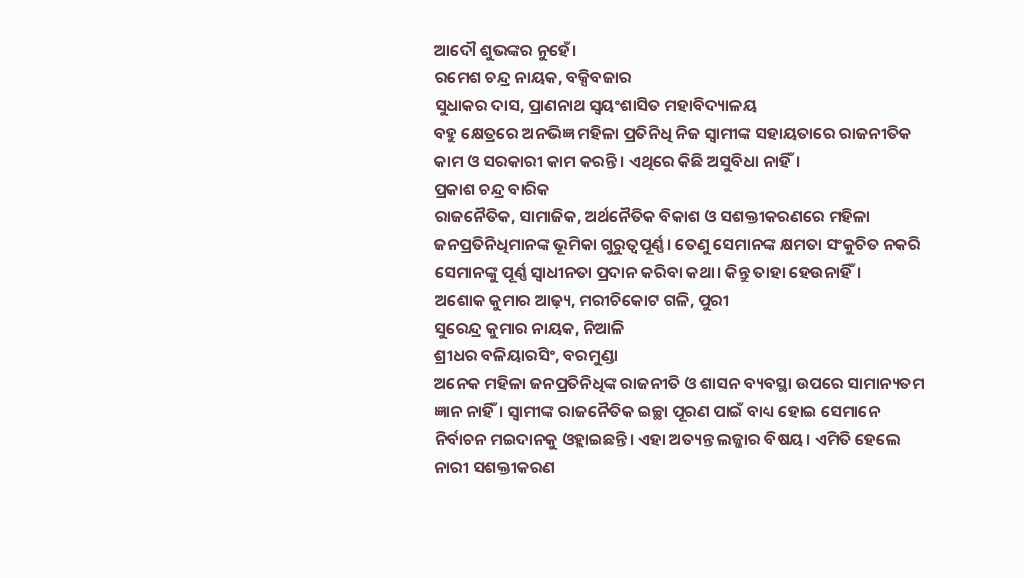ଆଦୌ ଶୁଭଙ୍କର ନୁହେଁ।
ରମେଶ ଚନ୍ଦ୍ର ନାୟକ, ବକ୍ସିବଜାର
ସୁଧାକର ଦାସ, ପ୍ରାଣନାଥ ସ୍ୱୟଂଶାସିତ ମହାବିଦ୍ୟାଳୟ
ବହୁ କ୍ଷେତ୍ରରେ ଅନଭିଜ୍ଞ ମହିଳା ପ୍ରତିନିଧି ନିଜ ସ୍ବାମୀଙ୍କ ସହାୟତାରେ ରାଜନୀତିକ କାମ ଓ ସରକାରୀ କାମ କରନ୍ତି। ଏଥିରେ କିଛି ଅସୁବିଧା ନାହିଁ।
ପ୍ରକାଶ ଚନ୍ଦ୍ର ବାରିକ
ରାଜନୈତିକ, ସାମାଜିକ, ଅର୍ଥନୈତିକ ବିକାଶ ଓ ସଶକ୍ତୀକରଣରେ ମହିଳା ଜନପ୍ରତିନିଧିମାନଙ୍କ ଭୂମିକା ଗୁରୁତ୍ବପୂର୍ଣ୍ଣ। ତେଣୁ ସେମାନଙ୍କ କ୍ଷମତା ସଂକୁଚିତ ନକରି ସେମାନଙ୍କୁ ପୂର୍ଣ୍ଣ ସ୍ୱାଧୀନତା ପ୍ରଦାନ କରିବା କଥା। କିନ୍ତୁ ତାହା ହେଉନାହିଁ।
ଅଶୋକ କୁମାର ଆଢ଼୍ୟ, ମରୀଚିକୋଟ ଗଳି, ପୁରୀ
ସୁରେନ୍ଦ୍ର କୁମାର ନାୟକ, ନିଆଳି
ଶ୍ରୀଧର ବଳିୟାରସିଂ, ବରମୁଣ୍ଡା
ଅନେକ ମହିଳା ଜନପ୍ରତିନିଧିଙ୍କ ରାଜନୀତି ଓ ଶାସନ ବ୍ୟବସ୍ଥା ଉପରେ ସାମାନ୍ୟତମ ଜ୍ଞାନ ନାହିଁ। ସ୍ବାମୀଙ୍କ ରାଜନୈତିକ ଇଚ୍ଛା ପୂରଣ ପାଇଁ ବାଧ୍ୟ ହୋଇ ସେମାନେ ନିର୍ବାଚନ ମଇଦାନକୁ ଓହ୍ଲାଇଛନ୍ତି। ଏହା ଅତ୍ୟନ୍ତ ଲଜ୍ଜାର ବିଷୟ। ଏମିତି ହେଲେ ନାରୀ ସଶକ୍ତୀକରଣ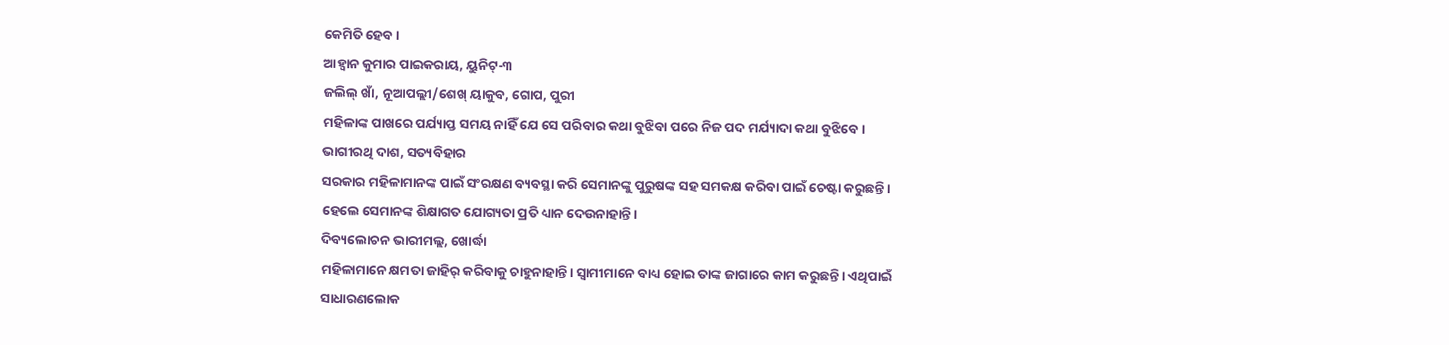କେମିତି ହେବ।
ଆହ୍ବାନ କୁମାର ପାଇକରାୟ, ୟୁନିଟ୍-୩
ଜଲିଲ୍ ଖାଁ, ନୂଆପଲ୍ଲୀ/ଶେଖ୍ ୟାକୁବ, ଗୋପ, ପୁରୀ
ମହିଳାଙ୍କ ପାଖରେ ପର୍ଯ୍ୟାପ୍ତ ସମୟ ନାହିଁ ଯେ ସେ ପରିବାର କଥା ବୁଝିବା ପରେ ନିଜ ପଦ ମର୍ଯ୍ୟାଦା କଥା ବୁଝିବେ।
ଭାଗୀରଥି ଦାଶ, ସତ୍ୟବିହାର
ସରକାର ମହିଳାମାନଙ୍କ ପାଇଁ ସଂରକ୍ଷଣ ବ୍ୟବସ୍ଥା କରି ସେମାନଙ୍କୁ ପୁରୁଷଙ୍କ ସହ ସମକକ୍ଷ କରିବା ପାଇଁ ଚେଷ୍ଟା କରୁଛନ୍ତି। ହେଲେ ସେମାନଙ୍କ ଶିକ୍ଷାଗତ ଯୋଗ୍ୟତା ପ୍ରତି ଧ୍ୟାନ ଦେଉନାହାନ୍ତି।
ଦିବ୍ୟଲୋଚନ ଭାରୀମଲ୍ଲ, ଖୋର୍ଦ୍ଧା
ମହିଳାମାନେ କ୍ଷମତା ଜାହିର୍ କରିବାକୁ ଚାହୁନାହାନ୍ତି। ସ୍ବାମୀମାନେ ବାଧ୍ୟ ହୋଇ ତାଙ୍କ ଜାଗାରେ କାମ କରୁଛନ୍ତି। ଏଥିପାଇଁ ସାଧାରଣଲୋକ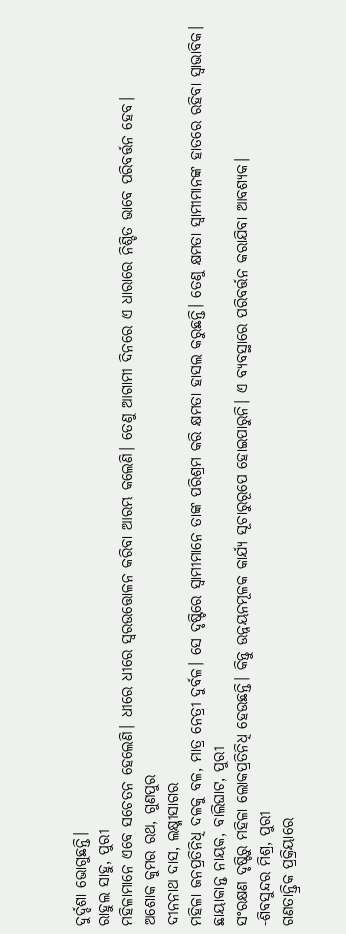ଦୁର୍ଦ୍ଦଶା ଭୋଗୁଛନ୍ତି।
ରାହୁଲ ସାହୁ, ପୁରୀ
ମହିଳାମାନେ ଏବେ ସଚେତନ ହେଲେଣି। ଧୀରେ ଧୀରେ ସ୍ବରଉତ୍ତୋଳନ କରିବା ଆରମ୍ଭ କଲେଣି। ତେଣୁ ଆଗାମୀ ଦିନରେ ଏ ଧାରାରେ ନିଶ୍ଚିତ ଭାବେ ପରିବର୍ତ୍ତନ ହେବ।
ଅଶୋକ କୁମର ରଥ, ଗୁଣପୁର
ଦୀନନାଥ ଦାସ, ଲକ୍ଷ୍ମୀସାଗର
ମହିଳା ଜନପ୍ରତିନିଧି ଦଳକୁ ବଳ, ମାତ୍ର ନେତ୍ରୀ ଦୁର୍ବଳ। ସେ ଦୃଷ୍ଟିରେ ସ୍ବାମୀମାନେ ତାଙ୍କ ପରିଶ୍ରମ କରି କ୍ଷମତା ହାସଲ କରୁଛନ୍ତି। ତେଣୁ କ୍ଷମତା ସ୍ବାମୀମାନଙ୍କ ହାତରେ ରହିବା ସ୍ବାଭାବିକ।
ଛାୟାକାନ୍ତ ନାୟକ, ବାଲିଘାଟ, ପୁରୀ
ସଂରକ୍ଷଣ ଦୃଷ୍ଟିରୁ ମହିଳା ଲୋକପ୍ରତିନିଧି ହେଉଛନ୍ତି। କିନ୍ତୁ ଉନ୍ନୟନମୂଳକ କାର୍ଯ୍ୟ ସୂଚାରୁରୂପେ ହୋଇପାରୁନି। ଏ ବ୍ୟବସ୍ଥାରେ ପରିବର୍ତ୍ତନ କରାଯିବା ଆବଶ୍ୟକ।
-ଶିବସୁନ୍ଦର ମିଶ୍ର, ପୁରୀ
ଗଣତାନ୍ତ୍ରିକ ପ୍ରକ୍ରିୟାରେ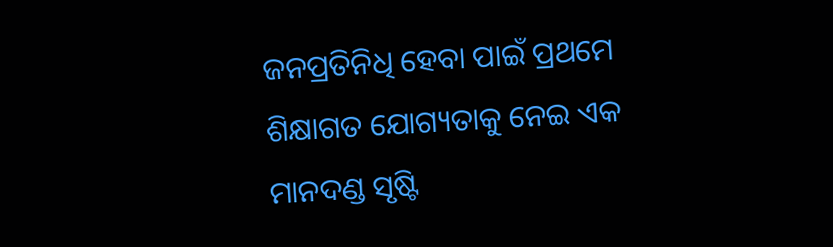ଜନପ୍ରତିନିଧି ହେବା ପାଇଁ ପ୍ରଥମେ ଶିକ୍ଷାଗତ ଯୋଗ୍ୟତାକୁ ନେଇ ଏକ ମାନଦଣ୍ଡ ସୃଷ୍ଟି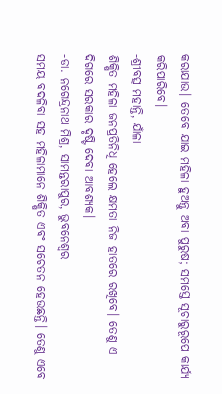କରାଯାଉ। ତେବେ ଯାଇ ମହିଳା ହୁଅନ୍ତୁ ଅବା ପୁରୁଷ; ସମସ୍ତେ ସୂଚାରୁରୂପେ କାର୍ଯ୍ୟ କରିପାରିବେ।
-ଶ୍ରୀବତ୍ସ ମହାନ୍ତି, ଯାଁଳା
ଶିକ୍ଷିତ ମହିଳା ଜନପ୍ରତିନିଧି ହେଲେ କ୍ଷମତା ନିଜ ହାତରେ ରଖିବେ। ତେଣୁ ଏ ଦିଗରେ ସରକାର ଦୃଷ୍ଟି ଦେବା ଆବଶ୍ୟକ।
-ଡା. ନଗେନ୍ଦ୍ରନାଥ ମିଶ୍ର, ସାମନ୍ତରାପୁର, ଭୁବନେଶ୍ବର
ସମୟ ବଦଳିବା ସହ ମହିଳାମାନେ ଶିକ୍ଷିତ ଏବଂ ସଚେତନ ହେଉଛନ୍ତି। ତେଣୁ ଏବେ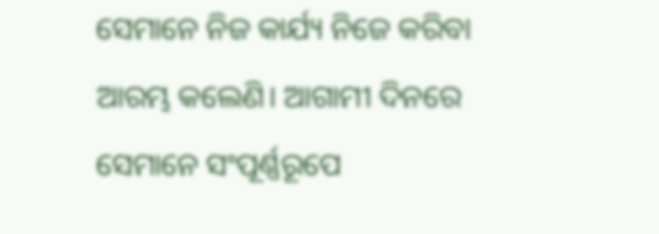ସେମାନେ ନିଜ କାର୍ଯ୍ୟ ନିଜେ କରିବା ଆରମ୍ଭ କଲେଣି। ଆଗାମୀ ଦିନରେ ସେମାନେ ସଂପୂର୍ଣ୍ଣରୂପେ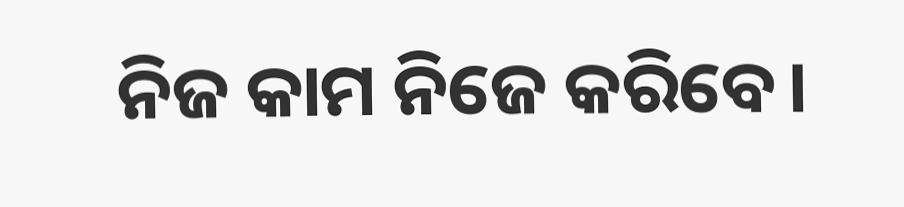ନିଜ କାମ ନିଜେ କରିବେ।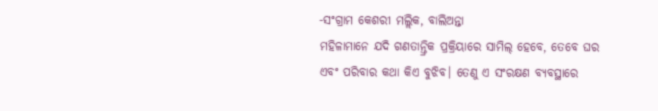-ସଂଗ୍ରାମ କେଶରୀ ମଲ୍ଲିକ, ବାଲିଅନ୍ତା
ମହିଳାମାନେ ଯଦି ଗଣତାନ୍ତ୍ରିକ ପ୍ରକ୍ରିୟାରେ ସାମିଲ୍ ହେବେ, ତେବେ ଘର ଏବଂ ପରିବାର କଥା କିଏ ବୁଝିବ। ତେଣୁ ଏ ସଂରକ୍ଷଣ ବ୍ୟବସ୍ଥାରେ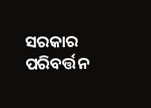ସରକାର ପରିବର୍ତ୍ତନ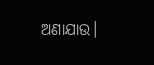ଅଣାଯାଉ।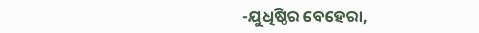-ଯୁଧିଷ୍ଠିର ବେହେରା,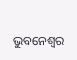ଭୁବନେଶ୍ବର